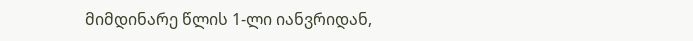მიმდინარე წლის 1-ლი იანვრიდან,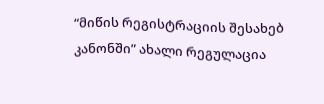“მიწის რეგისტრაციის შესახებ კანონში” ახალი რეგულაცია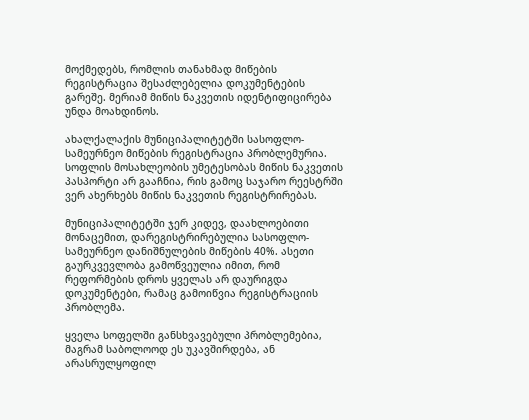მოქმედებს, რომლის თანახმად მიწების რეგისტრაცია შესაძლებელია დოკუმენტების გარეშე. მერიამ მიწის ნაკვეთის იდენტიფიცირება უნდა მოახდინოს.

ახალქალაქის მუნიციპალიტეტში სასოფლო-სამეურნეო მიწების რეგისტრაცია პრობლემურია. სოფლის მოსახლეობის უმეტესობას მიწის ნაკვეთის პასპორტი არ გააჩნია, რის გამოც საჯარო რეესტრში ვერ ახერხებს მიწის ნაკვეთის რეგისტრირებას.

მუნიციპალიტეტში ჯერ კიდევ, დაახლოებითი მონაცემით, დარეგისტრირებულია სასოფლო-სამეურნეო დანიშნულების მიწების 40%. ასეთი გაურკვევლობა გამოწვეულია იმით, რომ რეფორმების დროს ყველას არ დაურიგდა დოკუმენტები, რამაც გამოიწვია რეგისტრაციის პრობლემა.

ყველა სოფელში განსხვავებული პრობლემებია, მაგრამ საბოლოოდ ეს უკავშირდება, ან არასრულყოფილ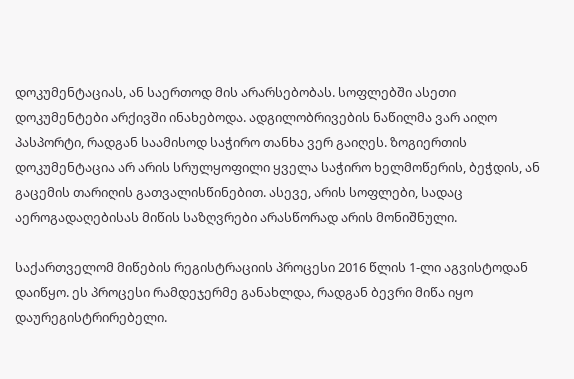დოკუმენტაციას, ან საერთოდ მის არარსებობას. სოფლებში ასეთი დოკუმენტები არქივში ინახებოდა. ადგილობრივების ნაწილმა ვარ აიღო პასპორტი, რადგან საამისოდ საჭირო თანხა ვერ გაიღეს. ზოგიერთის დოკუმენტაცია არ არის სრულყოფილი ყველა საჭირო ხელმოწერის, ბეჭდის, ან გაცემის თარიღის გათვალისწინებით. ასევე, არის სოფლები, სადაც აეროგადაღებისას მიწის საზღვრები არასწორად არის მონიშნული.

საქართველომ მიწების რეგისტრაციის პროცესი 2016 წლის 1-ლი აგვისტოდან დაიწყო. ეს პროცესი რამდეჯერმე განახლდა, რადგან ბევრი მიწა იყო დაურეგისტრირებელი.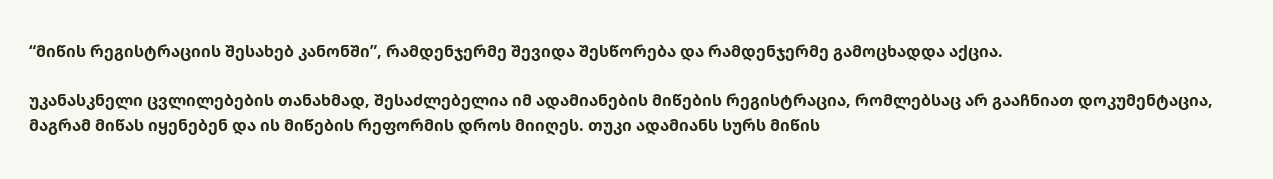“მიწის რეგისტრაციის შესახებ კანონში”, რამდენჯერმე შევიდა შესწორება და რამდენჯერმე გამოცხადდა აქცია.

უკანასკნელი ცვლილებების თანახმად, შესაძლებელია იმ ადამიანების მიწების რეგისტრაცია, რომლებსაც არ გააჩნიათ დოკუმენტაცია, მაგრამ მიწას იყენებენ და ის მიწების რეფორმის დროს მიიღეს. თუკი ადამიანს სურს მიწის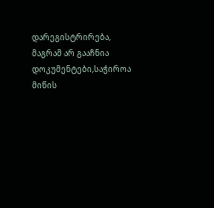დარეგისტრირება, მაგრამ არ გააჩნია დოკუმენტები,საჭიროა მიწის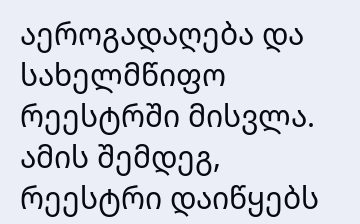აეროგადაღება და სახელმწიფო რეესტრში მისვლა. ამის შემდეგ, რეესტრი დაიწყებს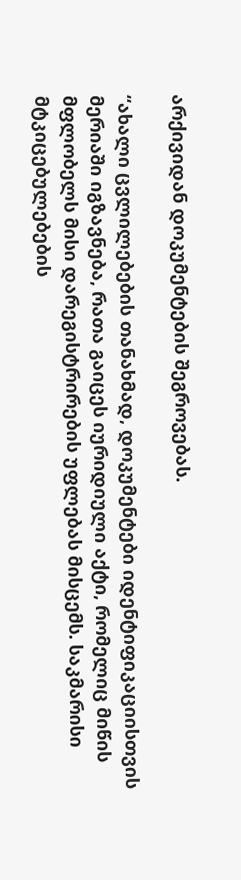არქივიდან დოკუმენტების შეგროვებას.

“ახალი ცვლილებების თანახმად, დოკუმენტები იდენტიფიკაციისთვის მერიაში იგზავნება, რათა გაიცეს იურიდიული აქტი, რომელიც მიწის მფლობელს მისი დარეგისტრირების უფლებას მისცემს. საკმარისი მტკიცებულებების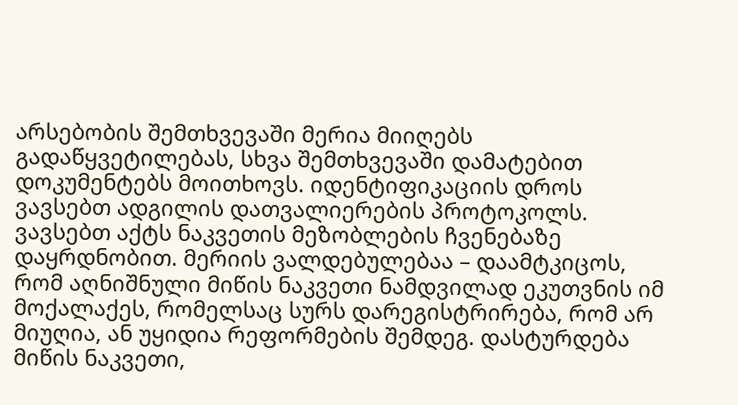არსებობის შემთხვევაში მერია მიიღებს გადაწყვეტილებას, სხვა შემთხვევაში დამატებით დოკუმენტებს მოითხოვს. იდენტიფიკაციის დროს ვავსებთ ადგილის დათვალიერების პროტოკოლს. ვავსებთ აქტს ნაკვეთის მეზობლების ჩვენებაზე დაყრდნობით. მერიის ვალდებულებაა – დაამტკიცოს, რომ აღნიშნული მიწის ნაკვეთი ნამდვილად ეკუთვნის იმ მოქალაქეს, რომელსაც სურს დარეგისტრირება, რომ არ მიუღია, ან უყიდია რეფორმების შემდეგ. დასტურდება მიწის ნაკვეთი,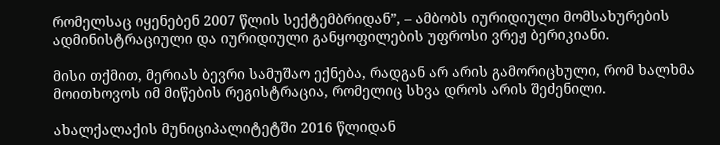რომელსაც იყენებენ 2007 წლის სექტემბრიდან”, – ამბობს იურიდიული მომსახურების ადმინისტრაციული და იურიდიული განყოფილების უფროსი ვრეჟ ბერიკიანი.

მისი თქმით, მერიას ბევრი სამუშაო ექნება, რადგან არ არის გამორიცხული, რომ ხალხმა მოითხოვოს იმ მიწების რეგისტრაცია, რომელიც სხვა დროს არის შეძენილი.

ახალქალაქის მუნიციპალიტეტში 2016 წლიდან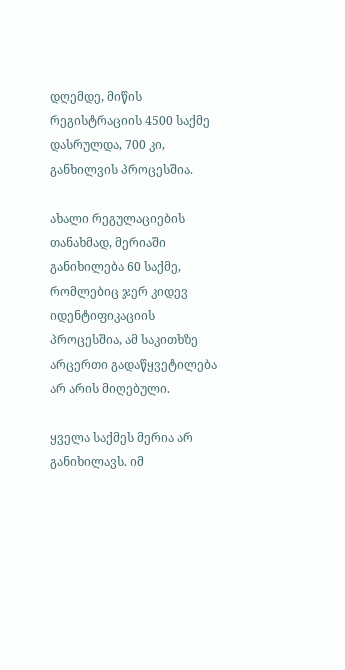დღემდე, მიწის რეგისტრაციის 4500 საქმე დასრულდა, 700 კი, განხილვის პროცესშია.

ახალი რეგულაციების თანახმად, მერიაში განიხილება 60 საქმე, რომლებიც ჯერ კიდევ იდენტიფიკაციის პროცესშია, ამ საკითხზე არცერთი გადაწყვეტილება არ არის მიღებული.

ყველა საქმეს მერია არ განიხილავს. იმ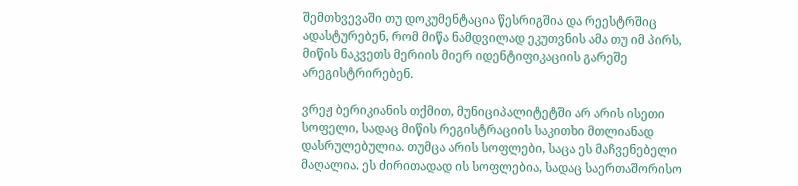შემთხვევაში თუ დოკუმენტაცია წესრიგშია და რეესტრშიც ადასტურებენ, რომ მიწა ნამდვილად ეკუთვნის ამა თუ იმ პირს, მიწის ნაკვეთს მერიის მიერ იდენტიფიკაციის გარეშე არეგისტრირებენ.

ვრეჟ ბერიკიანის თქმით, მუნიციპალიტეტში არ არის ისეთი სოფელი, სადაც მიწის რეგისტრაციის საკითხი მთლიანად დასრულებულია. თუმცა არის სოფლები, საცა ეს მაჩვენებელი მაღალია. ეს ძირითადად ის სოფლებია, სადაც საერთაშორისო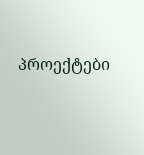პროექტები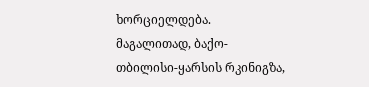ხორციელდება. მაგალითად, ბაქო-თბილისი-ყარსის რკინიგზა,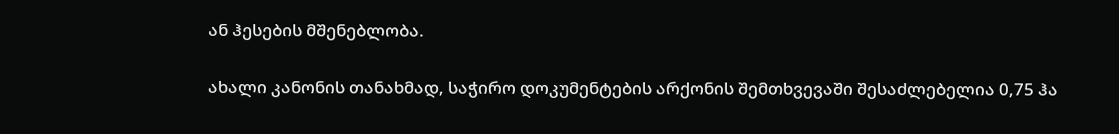ან ჰესების მშენებლობა.

ახალი კანონის თანახმად, საჭირო დოკუმენტების არქონის შემთხვევაში შესაძლებელია 0,75 ჰა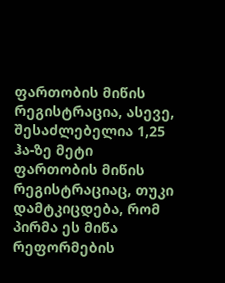ფართობის მიწის რეგისტრაცია, ასევე, შესაძლებელია 1,25 ჰა-ზე მეტი ფართობის მიწის რეგისტრაციაც, თუკი დამტკიცდება, რომ პირმა ეს მიწა რეფორმების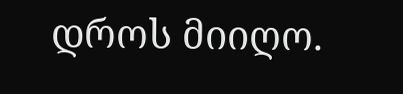დროს მიიღო.